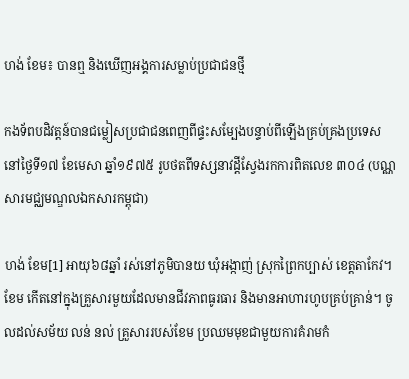ហង់ ខែម៖ បានឮ និងឃើញអង្គការសម្លាប់ប្រជាជនថ្មី

កងទ័ពបដិវត្តន៍បានជម្លៀសប្រជាជនពេញពីផ្ទះសម្បែងបន្ទាប់ពីឡើងគ្រប់គ្រងប្រទេសនៅថ្ងៃទី១៧ ខែមេសា ឆ្នាំ១៩៧៥ រូបថតពីទស្សនាវដ្តីស្វែងរកការពិតលេខ ៣០៤ (បណ្ណសារមជ្ឈមណ្ឌលឯកសារកម្ពុជា)

ហង់ ខែម[1] អាយុ៦៨ឆ្នាំ រស់នៅភូមិបានយ ឃុំអង្កាញ់ ស្រុកព្រៃកប្បាស់ ខេត្តតាកែវ។ ខែម កើតនៅក្នុងគ្រួសារមួយដែលមានជីវភាពធូរធារ និងមានអាហារហូបគ្រប់គ្រាន់។ ចូលដល់សម័យ លន់ នល់ គ្រួសាររបស់ខែម ប្រឈមមុខជាមួយការគំរាមកំ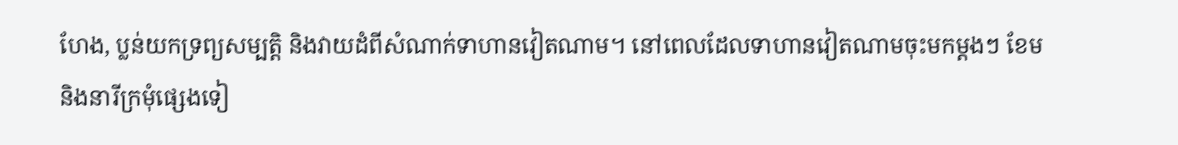ហែង, ប្លន់យកទ្រព្យសម្បត្តិ និងវាយដំពីសំណាក់ទាហានវៀតណាម។ នៅពេលដែលទាហានវៀតណាមចុះមកម្ដងៗ ខែម និងនារីក្រមុំផ្សេងទៀ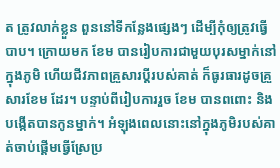ត ត្រូវលាក់ខ្លួន ពួននៅទីកន្លែងផ្សេងៗ ដើម្បីកុំឲ្យត្រូវធ្វើបាប។ ក្រោយមក ខែម បានរៀបការជាមួយបុរសម្នាក់នៅក្នុងភូមិ ហើយជីវភាពគ្រួសារប្ដីរបស់គាត់ ក៏ធូរធារដូចគ្រួសារខែម ដែរ។ បន្ទាប់ពីរៀបការរួច ខែម បានពពោះ និងបង្កើតបានកូនម្នាក់។ អំឡុងពេលនោះនៅក្នុងភូមិរបស់គាត់ចាប់ផ្ដើមធ្វើស្រែប្រ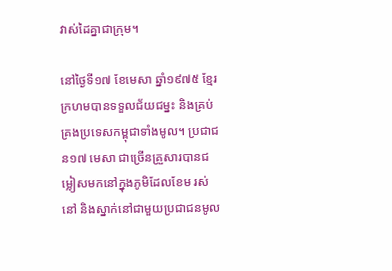វាស់ដៃគ្នាជាក្រុម។

នៅថ្ងៃទី១៧ ខែមេសា ឆ្នាំ១៩៧៥ ខ្មែរក្រហមបានទទួលជ័យជម្នះ និងគ្រប់គ្រងប្រទេសកម្ពុជាទាំងមូល។ ប្រជាជន១៧ មេសា ជាច្រើនគ្រួសារបានជម្លៀសមកនៅក្នុងភូមិដែលខែម រស់នៅ និងស្នាក់នៅជាមួយប្រជាជនមូល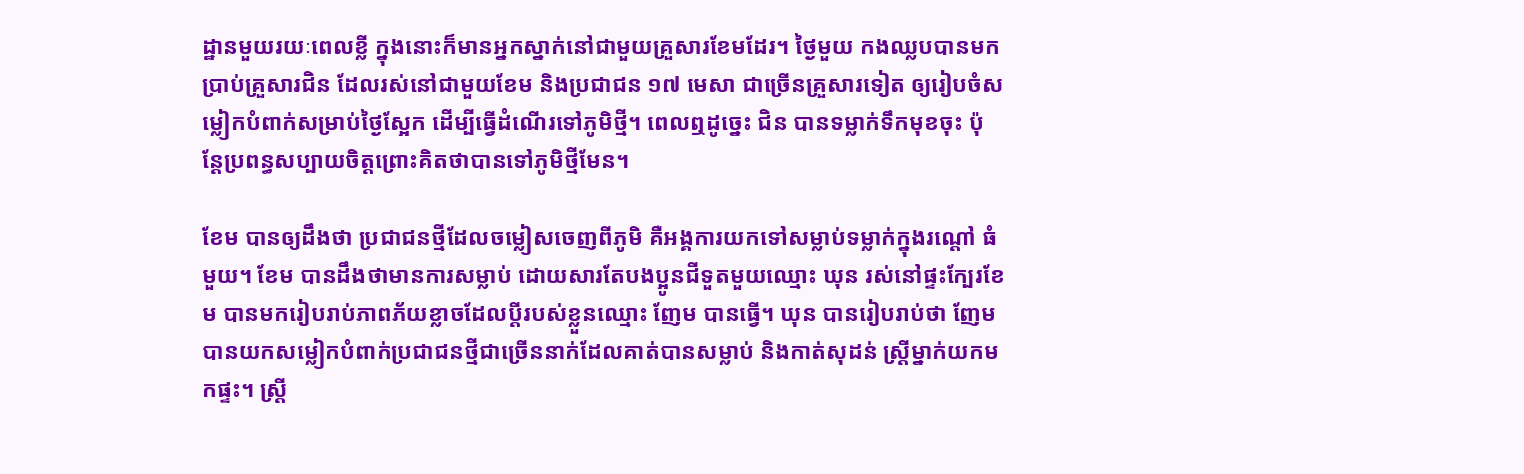ដ្ឋានមួយរយៈពេលខ្លី ក្នុងនោះក៏មានអ្នកស្នាក់នៅជាមួយគ្រួសារខែមដែរ។ ថ្ងៃមួយ កងឈ្លបបានមកប្រាប់គ្រួសារជិន ដែលរស់នៅជាមួយខែម និងប្រជាជន ១៧ មេសា ជាច្រើនគ្រួសារទៀត ឲ្យរៀបចំសម្លៀកបំពាក់សម្រាប់ថ្ងៃស្អែក ដើម្បីធ្វើដំណើរទៅភូមិថ្មី។ ពេលឮដូច្នេះ ជិន បានទម្លាក់ទឹកមុខចុះ ប៉ុន្តែប្រពន្ធសប្បាយចិត្តព្រោះគិតថាបានទៅភូមិថ្មីមែន។

ខែម បានឲ្យដឹងថា ប្រជាជនថ្មីដែលចម្លៀសចេញពីភូមិ គឺអង្គការយកទៅសម្លាប់ទម្លាក់ក្នុងរណ្ដៅ ធំមួយ។ ខែម បានដឹងថាមានការសម្លាប់ ដោយសារតែបងប្អូនជីទួតមួយឈ្មោះ ឃុន រស់នៅផ្ទះក្បែរខែម បានមករៀបរាប់ភាពភ័យខ្លាចដែលប្ដីរបស់ខ្លួនឈ្មោះ ញែម បានធ្វើ។ ឃុន បានរៀបរាប់ថា ញែម បានយកសម្លៀកបំពាក់ប្រជាជនថ្មីជាច្រើននាក់ដែលគាត់បានសម្លាប់ និងកាត់សុដន់ ស្ដ្រីម្នាក់យកមកផ្ទះ។ ស្ដ្រី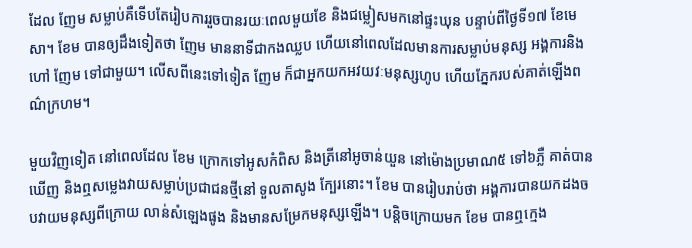ដែល ញែម សម្លាប់គឺទើបតែរៀបការរួចបានរយៈពេលមួយខែ និងជម្លៀសមកនៅផ្ទះឃុន បន្ទាប់ពីថ្ងៃទី១៧ ខែមេសា។ ខែម បានឲ្យដឹងទៀតថា ញែម មាននាទីជាកងឈ្លប ហើយនៅពេលដែលមានការសម្លាប់មនុស្ស អង្គការនិងហៅ ញែម ទៅជាមួយ។ លើសពីនេះទៅទៀត ញែម ក៏ជាអ្នកយកអវយវៈមនុស្សហូប ហើយភ្នែករបស់គាត់ឡើងពណ៌ក្រហម។

មួយវិញទៀត នៅពេលដែល ខែម ក្រោកទៅអូសកំពិស និងត្រីនៅអូចាន់យួន នៅម៉ោងប្រមាណ៥ ទៅ៦ភ្លឺ គាត់បានឃើញ និងឮសម្លេងវាយសម្លាប់ប្រជាជនថ្មីនៅ ទួលតាសូង ក្បែរនោះ។ ខែម បានរៀបរាប់ថា អង្គការបានយកដងចបវាយមនុស្សពីក្រោយ លាន់សំឡេងផូង និងមានសម្រែកមនុស្សឡើង។ បន្តិចក្រោយមក ខែម បានឮក្មេង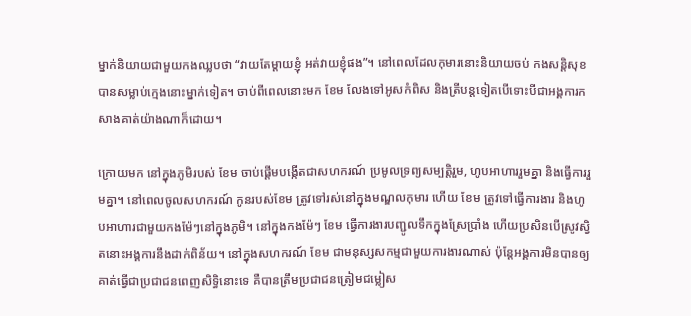ម្នាក់និយាយជាមួយកងឈ្លបថា “វាយតែម្ដាយខ្ញុំ អត់វាយខ្ញុំផង”។ នៅពេលដែលកុមារនោះនិយាយចប់ កងសន្តិសុខបានសម្លាប់ក្មេងនោះម្នាក់ទៀត។ ចាប់ពីពេលនោះមក ខែម លែងទៅអូសកំពិស និងត្រីបន្តទៀតបើទោះបីជាអង្គការកសាងគាត់យ៉ាងណាក៏ដោយ។

ក្រោយមក នៅក្នុងភូមិរបស់ ខែម ចាប់ផ្ដើមបង្កើតជាសហករណ៍ ប្រមូលទ្រព្យសម្បត្តិរួម, ហូបអាហាររួមគ្នា និងធ្វើការរួមគ្នា។ នៅពេលចូលសហករណ៍ កូនរបស់ខែម ត្រូវទៅរស់នៅក្នុងមណ្ឌលកុមារ ហើយ ខែម ត្រូវទៅធ្វើការងារ និងហូបអាហារជាមួយកងម៉ែៗនៅក្នុងភូមិ។ នៅក្នុងកងម៉ែៗ ខែម ធ្វើការងារបញ្ជូលទឹកក្នុងស្រែប្រាំង ហើយប្រសិនបើស្រូវស្វិតនោះអង្គការនឹងដាក់ពិន័យ។ នៅក្នុងសហករណ៍ ខែម ជាមនុស្សសកម្មជាមួយការងារណាស់ ប៉ុន្តែអង្គការមិនបានឲ្យគាត់ធ្វើជាប្រជាជនពេញសិទ្ធិនោះទេ គឺបានត្រឹមប្រជាជនត្រៀមជម្លៀស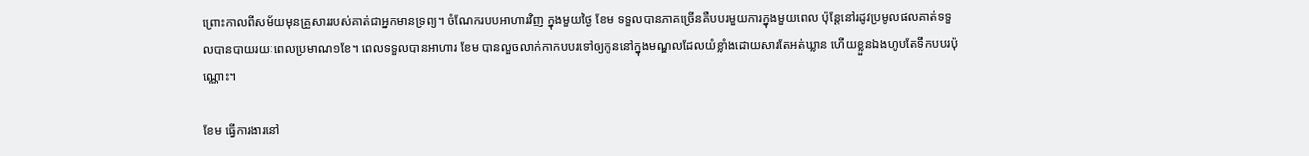ព្រោះកាលពីសម័យមុនគ្រួសាររបស់គាត់ជាអ្នកមានទ្រព្យ។ ចំណែករបបអាហារវិញ ក្នុងមួយថ្ងៃ ខែម ទទួលបានភាគច្រើនគឺបបរមួយការក្នុងមួយពេល ប៉ុន្តែនៅរដូវប្រមូលផលគាត់ទទួលបានបាយរយៈពេលប្រមាណ១ខែ។ ពេលទទួលបានអាហារ ខែម បានលួចលាក់កាកបបរទៅឲ្យកូននៅក្នុងមណ្ឌលដែលយំខ្លាំងដោយសារតែអត់ឃ្លាន ហើយខ្លួនឯងហូបតែទឹកបបរប៉ុណ្ណោះ។

ខែម ធ្វើការងារនៅ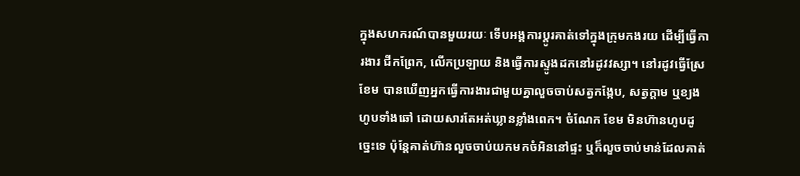ក្នុងសហករណ៍បានមួយរយៈ ទើបអង្គការប្ដូរគាត់ទៅក្នុងក្រុមកងរយ ដើម្បីធ្វើការងារ ជីកព្រែក, លើកប្រឡាយ និងធ្វើការស្ទូងដកនៅរដូវវស្សា។ នៅរដូវធ្វើស្រែ ខែម បានឃើញអ្នកធ្វើការងារជាមួយគ្នាលួចចាប់សត្វកង្កែប, សត្វក្ដាម ឬខ្យងហូបទាំងឆៅ ដោយសារតែអត់ឃ្លានខ្លាំងពេក។ ចំណែក ខែម មិនហ៊ានហូបដូច្នេះទេ ប៉ុន្តែគាត់ហ៊ានលួចចាប់យកមកចំអិននៅផ្ទះ ឬក៏លួចចាប់មាន់ដែលគាត់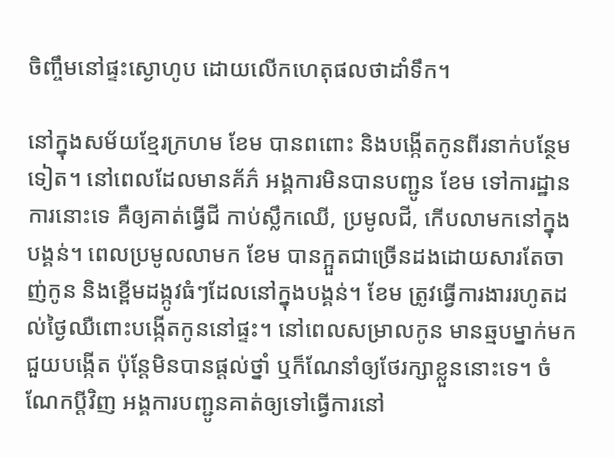ចិញ្ចឹមនៅផ្ទះស្ងោហូប ដោយលើកហេតុផលថាដាំទឹក។

នៅក្នុងសម័យខ្មែរក្រហម ខែម បានពពោះ និងបង្កើតកូនពីរនាក់បន្ថែមទៀត។ នៅពេលដែលមានគ័ភ៌ អង្គការមិនបានបញ្ជូន ខែម ទៅការដ្ឋានការនោះទេ គឺឲ្យគាត់ធ្វើជី កាប់ស្លឹកឈើ, ប្រមូលជី, កើបលាមកនៅក្នុងបង្គន់។ ពេលប្រមូលលាមក ខែម បានក្អួតជាច្រើនដងដោយសារតែចាញ់កូន និងខ្ពើមដង្កូវធំៗដែលនៅក្នុងបង្គន់។ ខែម ត្រូវធ្វើការងាររហូតដល់ថ្ងៃឈឺពោះបង្កើតកូននៅផ្ទះ។ នៅពេលសម្រាលកូន មានឆ្មបម្នាក់មកជួយបង្កើត ប៉ុន្តែមិនបានផ្ដល់ថ្នាំ ឬក៏ណែនាំឲ្យថែរក្សាខ្លួននោះទេ។ ចំណែកប្ដីវិញ អង្គការបញ្ជូនគាត់ឲ្យទៅធ្វើការនៅ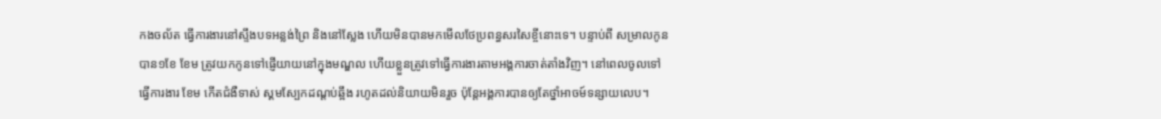កងចល័ត ធ្វើការងារនៅស្ទឹងបទអន្លង់ព្រៃ និងនៅស្លែង ហើយមិនបានមកមើលថែប្រពន្ធសរសៃខ្ចីនោះទេ។ បន្ទាប់ពី សម្រាលកូនបាន១ខែ ខែម ត្រូវយកកូនទៅផ្ញើយាយនៅក្នុងមណ្ឌល ហើយខ្លួនត្រូវទៅធ្វើការងារតាមអង្គការចាត់តាំងវិញ។ នៅពេលចូលទៅធ្វើការងារ ខែម កើតជំងឺទាស់ ស្គមស្បែកដណ្ដប់ឆ្អឹង រហូតដល់និយាយមិនរួច ប៉ុន្តែអង្គការបានឲ្យតែថ្នាំអាចម៍ទន្សាយលេប។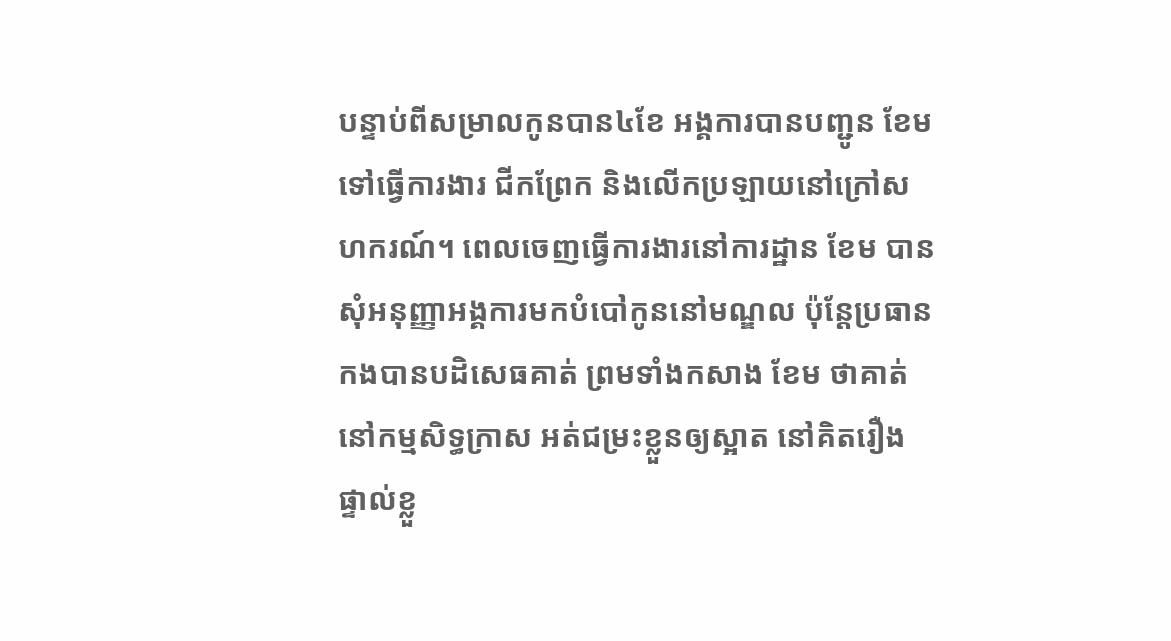បន្ទាប់ពីសម្រាលកូនបាន៤ខែ អង្គការបានបញ្ជូន ខែម ទៅធ្វើការងារ ជីកព្រែក និងលើកប្រឡាយនៅក្រៅសហករណ៍។ ពេលចេញធ្វើការងារនៅការដ្ឋាន ខែម បានសុំអនុញ្ញាអង្គការមកបំបៅកូននៅមណ្ឌល ប៉ុន្តែប្រធានកងបានបដិសេធគាត់ ព្រមទាំងកសាង ខែម ថាគាត់នៅកម្មសិទ្ធក្រាស អត់ជម្រះខ្លួនឲ្យស្អាត នៅគិតរឿងផ្ទាល់ខ្លួ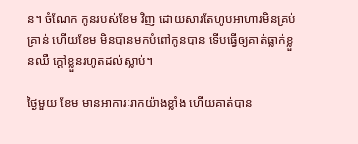ន។ ចំណែក កូនរបស់ខែម វិញ ដោយសារតែហូបអាហារមិនគ្រប់គ្រាន់ ហើយខែម មិនបានមកបំពៅកូនបាន ទើបធ្វើឲ្យគាត់ធ្លាក់ខ្លួនឈឺ ក្ដៅខ្លួនរហូតដល់ស្លាប់។

ថ្ងៃមួយ ខែម មានអាការៈរាកយ៉ាងខ្លាំង ហើយគាត់បាន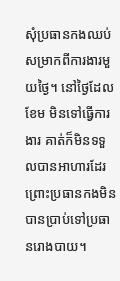សុំប្រធានកងឈប់សម្រាកពីការងារមួយថ្ងៃ។ នៅថ្ងៃដែល ខែម មិនទៅធ្វើការងារ គាត់ក៏មិនទទួលបានអាហារដែរ ព្រោះប្រធានកងមិនបានប្រាប់ទៅប្រធានរោងបាយ។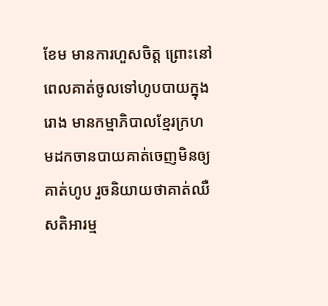ខែម មានការហួសចិត្ត ព្រោះនៅពេលគាត់ចូលទៅហូបបាយក្នុងរោង មានកម្មាភិបាលខ្មែរក្រហមដកចានបាយគាត់ចេញមិនឲ្យគាត់ហូប រួចនិយាយថាគាត់ឈឺសតិអារម្ម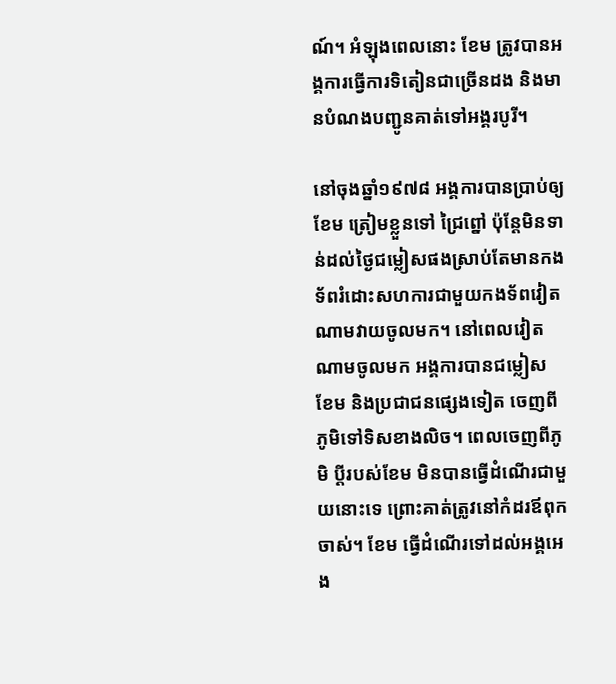ណ៍។ អំឡុងពេលនោះ ខែម ត្រូវបានអង្គការធ្វើការទិតៀនជាច្រើនដង និងមានបំណងបញ្ជូនគាត់ទៅអង្គរបូរី។

នៅចុងឆ្នាំ១៩៧៨ អង្គការបានប្រាប់ឲ្យ ខែម ត្រៀមខ្លួនទៅ ជ្រៃព្នៅ ប៉ុន្តែមិនទាន់ដល់ថ្ងៃជម្លៀសផងស្រាប់តែមានកងទ័ពរំដោះសហការជាមួយកងទ័ពវៀតណាមវាយចូលមក។ នៅពេលវៀតណាមចូលមក អង្គការបានជម្លៀស ខែម និងប្រជាជនផ្សេងទៀត ចេញពីភូមិទៅទិសខាងលិច។ ពេលចេញពីភូមិ ប្ដីរបស់ខែម មិនបានធ្វើដំណើរជាមួយនោះទេ ព្រោះគាត់ត្រូវនៅកំដរឪពុកចាស់។ ខែម ធ្វើដំណើរទៅដល់អង្គអេង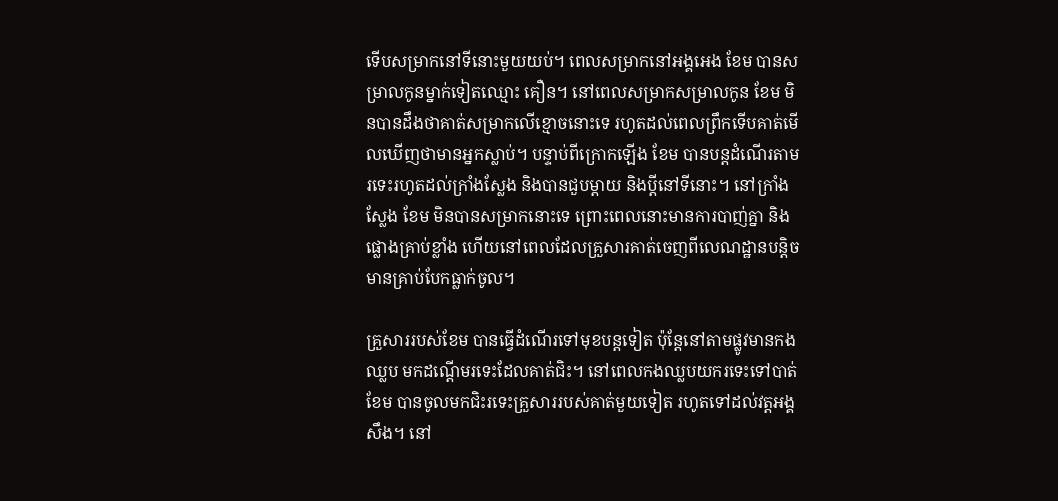ទើបសម្រាកនៅទីនោះមួយយប់។ ពេលសម្រាកនៅអង្គអេង ខែម បានសម្រាលកូនម្នាក់ទៀតឈ្មោះ គឿន។ នៅពេលសម្រាកសម្រាលកូន ខែម មិនបានដឹងថាគាត់សម្រាកលើខ្មោចនោះទេ រហូតដល់ពេលព្រឹកទើបគាត់មើលឃើញថាមានអ្នកស្លាប់។ បន្ទាប់ពីក្រោកឡើង ខែម បានបន្តដំណើរតាមរទេះរហូតដល់ក្រាំងស្លែង និងបានជួបម្ដាយ និងប្ដីនៅទីនោះ។ នៅក្រាំងស្លែង ខែម មិនបានសម្រាកនោះទេ ព្រោះពេលនោះមានការបាញ់គ្នា និងផ្លោងគ្រាប់ខ្លាំង ហើយនៅពេលដែលគ្រួសារគាត់ចេញពីលេណដ្ឋានបន្តិច មានគ្រាប់បែកធ្លាក់ចូល។

គ្រួសាររបស់ខែម បានធ្វើដំណើរទៅមុខបន្តទៀត ប៉ុន្តែនៅតាមផ្លូវមានកងឈ្លប មកដណ្ដើមរទេះដែលគាត់ជិះ។ នៅពេលកងឈ្លបយករទេះទៅបាត់ ខែម បានចូលមកជិះរទេះគ្រួសាររបស់គាត់មួយទៀត រហូតទៅដល់វត្តអង្គសឹង។ នៅ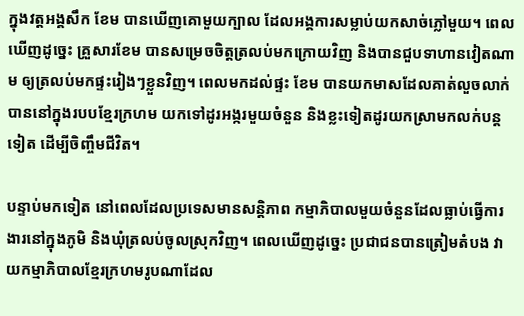ក្នុងវត្តអង្គសឹក ខែម បានឃើញគោមួយក្បាល ដែលអង្គការសម្លាប់យកសាច់ភ្លៅមួយ។ ពេលឃើញដូច្នេះ គ្រួសារខែម បានសម្រេចចិត្តត្រលប់មកក្រោយវិញ និងបានជួបទាហានវៀតណាម ឲ្យត្រលប់មកផ្ទះរៀងៗខ្លួនវិញ។ ពេលមកដល់ផ្ទះ ខែម បានយកមាសដែលគាត់លួចលាក់បាននៅក្នុងរបបខ្មែរក្រហម យកទៅដូរអង្ករមួយចំនួន និងខ្លះទៀតដូរយកស្រាមកលក់បន្តទៀត ដើម្បីចិញ្ចឹមជីវិត។

បន្ទាប់មកទៀត នៅពេលដែលប្រទេសមានសន្តិភាព កម្មាភិបាលមួយចំនួនដែលធ្លាប់ធ្វើការងារនៅក្នុងភូមិ និងឃុំត្រលប់ចូលស្រុកវិញ។ ពេលឃើញដូច្នេះ ប្រជាជនបានត្រៀមតំបង វាយកម្មាភិបាលខ្មែរក្រហមរូបណាដែល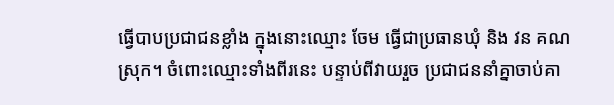ធ្វើបាបប្រជាជនខ្លាំង ក្នុងនោះឈ្មោះ ចែម ធ្វើជាប្រធានឃុំ និង វន គណស្រុក។ ចំពោះឈ្មោះទាំងពីរនេះ បន្ទាប់ពីវាយរួច ប្រជាជននាំគ្នាចាប់គា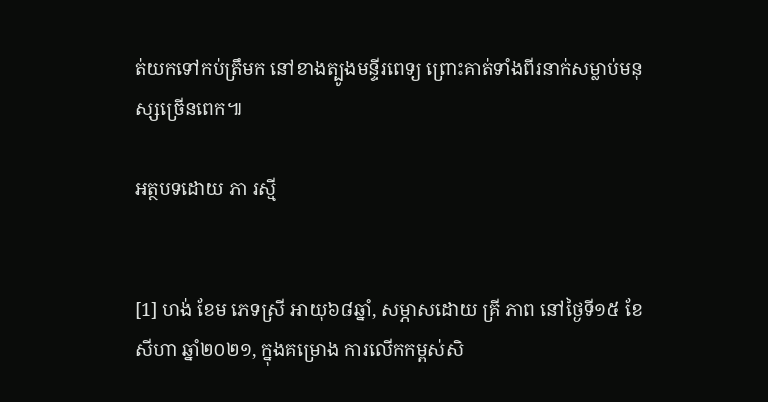ត់យកទៅកប់ត្រឹមក នៅខាងត្បូងមន្ទីរពេទ្យ ព្រោះគាត់ទាំងពីរនាក់សម្លាប់មនុស្សច្រើនពេក៕

អត្ថបទដោយ ភា រស្មី


[1] ហង់ ខែម ភេទស្រី អាយុ៦៨ឆ្នាំ, សម្ភាសដោយ គ្រី ភាព នៅថ្ងៃទី១៥ ខែសីហា ឆ្នាំ២០២១, ក្នុងគម្រោង ការលើកកម្ពស់សិ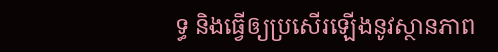ទ្ធ និងធ្វើឲ្យប្រសើរឡើងនូវស្ថានភាព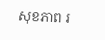សុខភាព រ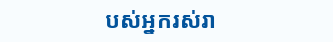បស់អ្នករស់រា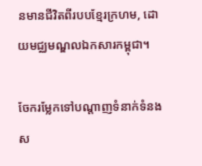នមានជីវិតពីរបបខ្មែរក្រហម, ដោយមជ្ឈមណ្ឌលឯកសារកម្ពុជា។

ចែករម្លែកទៅបណ្តាញទំនាក់ទំនងស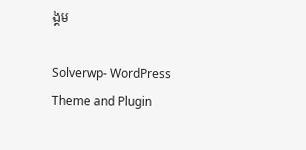ង្គម

Solverwp- WordPress Theme and Plugin